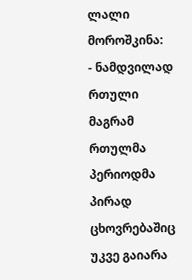ლალი მოროშკინა:
- ნამდვილად რთული
მაგრამ რთულმა პერიოდმა პირად ცხოვრებაშიც უკვე გაიარა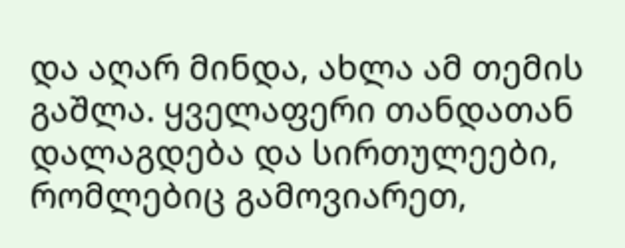და აღარ მინდა, ახლა ამ თემის გაშლა. ყველაფერი თანდათან დალაგდება და სირთულეები, რომლებიც გამოვიარეთ,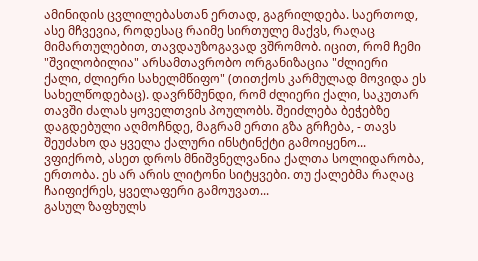ამინიდის ცვლილებასთან ერთად, გაგრილდება. საერთოდ, ასე მჩვევია, როდესაც რაიმე სირთულე მაქვს, რაღაც მიმართულებით, თავდაუზოგავად ვშრომობ. იცით, რომ ჩემი "შვილობილია" არსამთავრობო ორგანიზაცია "ძლიერი ქალი, ძლიერი სახელმწიფო" (თითქოს კარმულად მოვიდა ეს სახელწოდებაც). დავრწმუნდი, რომ ძლიერი ქალი, საკუთარ თავში ძალას ყოველთვის პოულობს. შეიძლება ბეჭებზე დაგდებული აღმოჩნდე, მაგრამ ერთი გზა გრჩება, - თავს შეუძახო და ყველა ქალური ინსტინქტი გამოიყენო... ვფიქრობ, ასეთ დროს მნიშვნელვანია ქალთა სოლიდარობა, ერთობა. ეს არ არის ლიტონი სიტყვები. თუ ქალებმა რაღაც ჩაიფიქრეს, ყველაფერი გამოუვათ...
გასულ ზაფხულს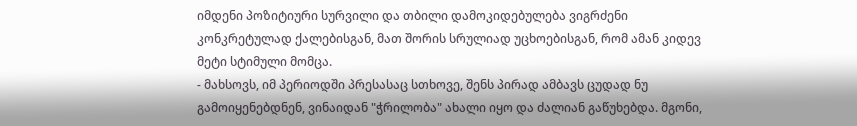იმდენი პოზიტიური სურვილი და თბილი დამოკიდებულება ვიგრძენი კონკრეტულად ქალებისგან, მათ შორის სრულიად უცხოებისგან, რომ ამან კიდევ მეტი სტიმული მომცა.
- მახსოვს, იმ პერიოდში პრესასაც სთხოვე, შენს პირად ამბავს ცუდად ნუ გამოიყენებდნენ, ვინაიდან "ჭრილობა" ახალი იყო და ძალიან გაწუხებდა. მგონი,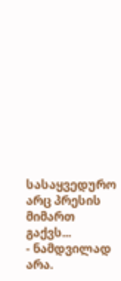სასაყვედურო არც პრესის მიმართ გაქვს...
- ნამდვილად არა.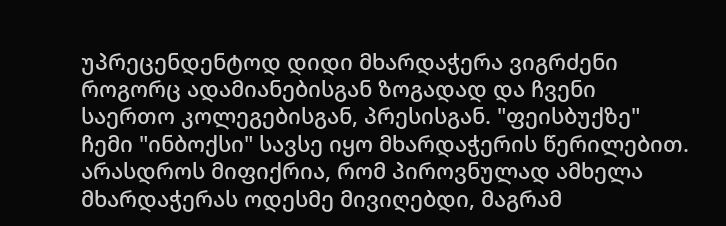უპრეცენდენტოდ დიდი მხარდაჭერა ვიგრძენი როგორც ადამიანებისგან ზოგადად და ჩვენი საერთო კოლეგებისგან, პრესისგან. "ფეისბუქზე" ჩემი "ინბოქსი" სავსე იყო მხარდაჭერის წერილებით. არასდროს მიფიქრია, რომ პიროვნულად ამხელა მხარდაჭერას ოდესმე მივიღებდი, მაგრამ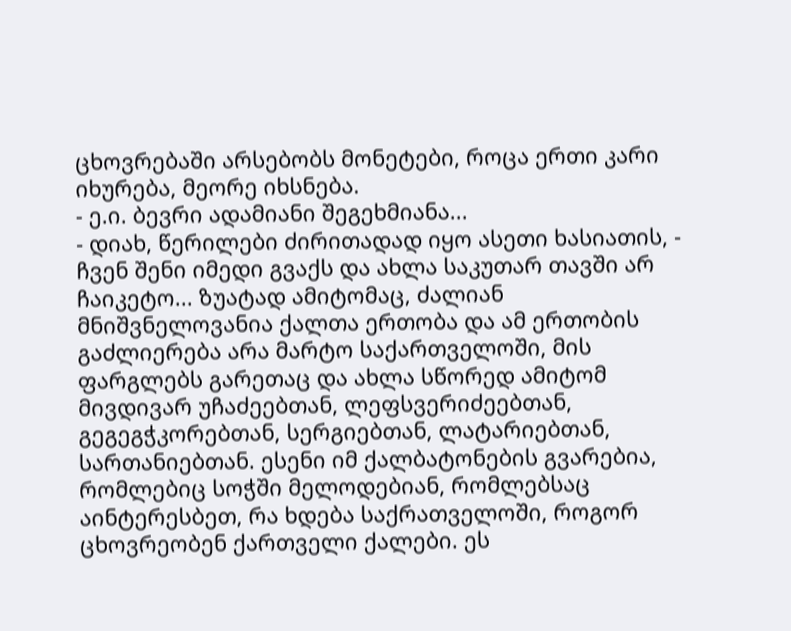ცხოვრებაში არსებობს მონეტები, როცა ერთი კარი იხურება, მეორე იხსნება.
- ე.ი. ბევრი ადამიანი შეგეხმიანა...
- დიახ, წერილები ძირითადად იყო ასეთი ხასიათის, - ჩვენ შენი იმედი გვაქს და ახლა საკუთარ თავში არ ჩაიკეტო... ზუატად ამიტომაც, ძალიან მნიშვნელოვანია ქალთა ერთობა და ამ ერთობის გაძლიერება არა მარტო საქართველოში, მის ფარგლებს გარეთაც და ახლა სწორედ ამიტომ მივდივარ უჩაძეებთან, ლეფსვერიძეებთან, გეგეგჭკორებთან, სერგიებთან, ლატარიებთან, სართანიებთან. ესენი იმ ქალბატონების გვარებია, რომლებიც სოჭში მელოდებიან, რომლებსაც აინტერესბეთ, რა ხდება საქრათველოში, როგორ ცხოვრეობენ ქართველი ქალები. ეს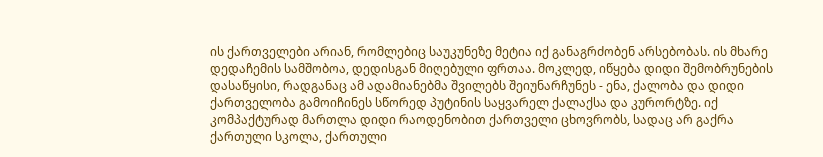ის ქართველები არიან, რომლებიც საუკუნეზე მეტია იქ განაგრძობენ არსებობას. ის მხარე დედაჩემის სამშობოა, დედისგან მიღებული ფრთაა. მოკლედ, იწყება დიდი შემობრუნების დასაწყისი, რადგანაც ამ ადამიანებმა შვილებს შეიუნარჩუნეს - ენა, ქალობა და დიდი ქართველობა გამოიჩინეს სწორედ პუტინის საყვარელ ქალაქსა და კურორტზე. იქ კომპაქტურად მართლა დიდი რაოდენობით ქართველი ცხოვრობს, სადაც არ გაქრა ქართული სკოლა, ქართული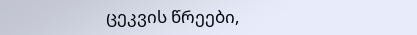ცეკვის წრეები,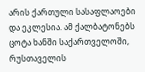არის ქართული სასაფლაოები და ეკლესია. ამ ქალბატონებს ცოტა ხანში საქართველოში, რუსთაველის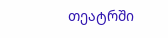თეატრში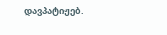დავპატიჟებ.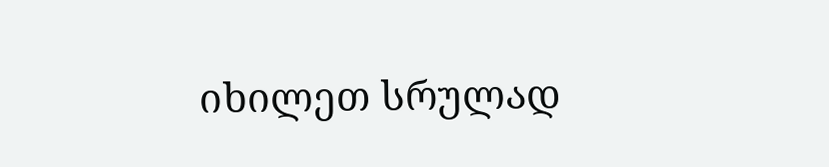იხილეთ სრულად